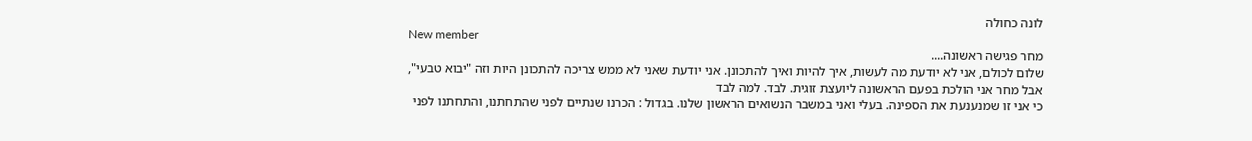לונה כחולה
New member
מחר פגישה ראשונה....
שלום לכולם, אני לא יודעת מה לעשות, איך להיות ואיך להתכונן. אני יודעת שאני לא ממש צריכה להתכונן היות וזה "יבוא טבעי", אבל מחר אני הולכת בפעם הראשונה ליועצת זוגית. לבד. למה לבד
כי אני זו שמנענעת את הספינה. בעלי ואני במשבר הנשואים הראשון שלנו. בגדול : הכרנו שנתיים לפני שהתחתנו, והתחתנו לפני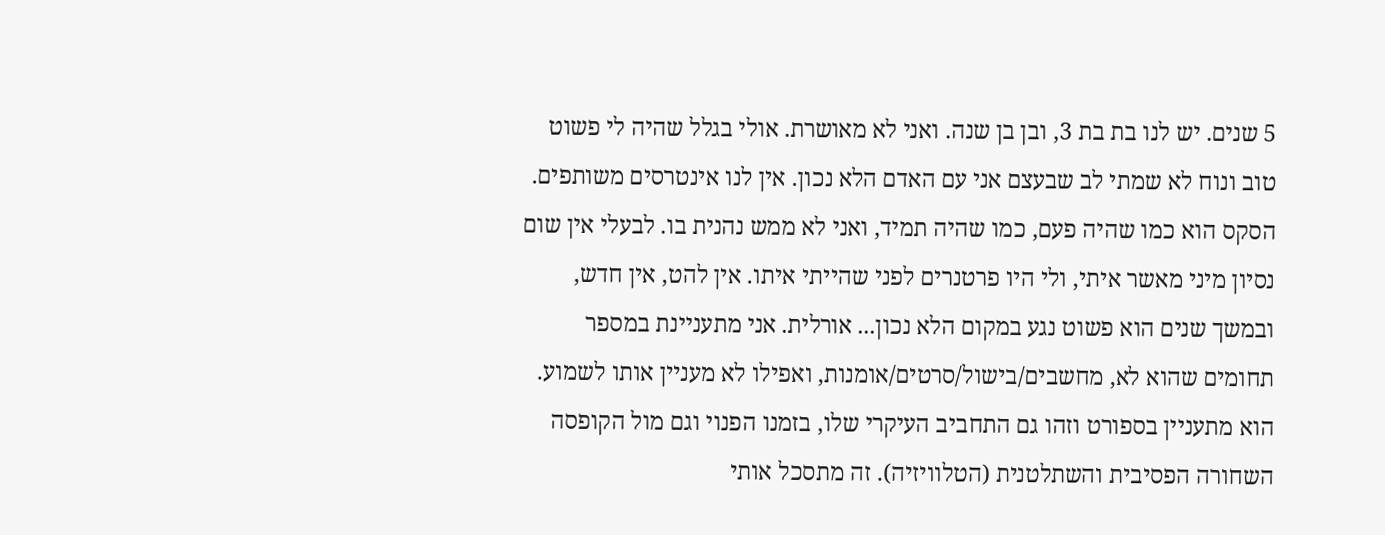5 שנים. יש לנו בת בת 3, ובן בן שנה. ואני לא מאושרת. אולי בגלל שהיה לי פשוט טוב ונוח לא שמתי לב שבעצם אני עם האדם הלא נכון. אין לנו אינטרסים משותפים. הסקס הוא כמו שהיה פעם, כמו שהיה תמיד, ואני לא ממש נהנית בו. לבעלי אין שום נסיון מיני מאשר איתי, ולי היו פרטנרים לפני שהייתי איתו. אין להט, אין חדש, ובמשך שנים הוא פשוט נגע במקום הלא נכון... אורלית. אני מתעניינת במספר תחומים שהוא לא, מחשבים/בישול/סרטים/אומנות, ואפילו לא מעניין אותו לשמוע. הוא מתעניין בספורט וזהו גם התחביב העיקרי שלו, בזמנו הפנוי וגם מול הקופסה השחורה הפסיבית והשתלטנית (הטלוויזיה). זה מתסכל אותי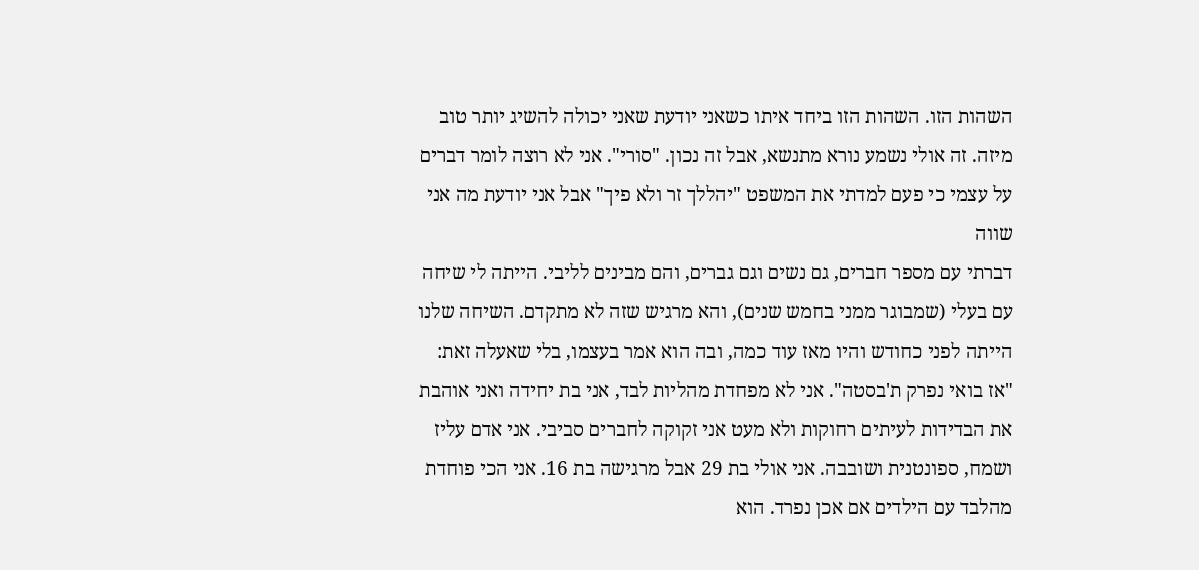השהות הזו. השהות הזו ביחד איתו כשאני יודעת שאני יכולה להשיג יותר טוב מיזה. זה אולי נשמע נורא מתנשא, אבל זה נכון. "סורי". אני לא רוצה לומר דברים על עצמי כי פעם למדתי את המשפט "יהללך זר ולא פיך" אבל אני יודעת מה אני שווה
דברתי עם מספר חברים, גם נשים וגם גברים, והם מבינים לליבי. הייתה לי שיחה עם בעלי (שמבוגר ממני בחמש שנים), והא מרגיש שזה לא מתקדם. השיחה שלנו הייתה לפני כחודש והיו מאז עוד כמה, ובה הוא אמר בעצמו, בלי שאעלה זאת: "אז בואי נפרק ת'בסטה". אני לא מפחדת מהליות לבד, אני בת יחידה ואני אוהבת את הבדידות לעיתים רחוקות ולא מעט אני זקוקה לחברים סביבי. אני אדם עליז ושמח, ספונטנית ושובבה. אני אולי בת 29 אבל מרגישה בת 16. אני הכי פוחדת מהלבד עם הילדים אם אכן נפרד. הוא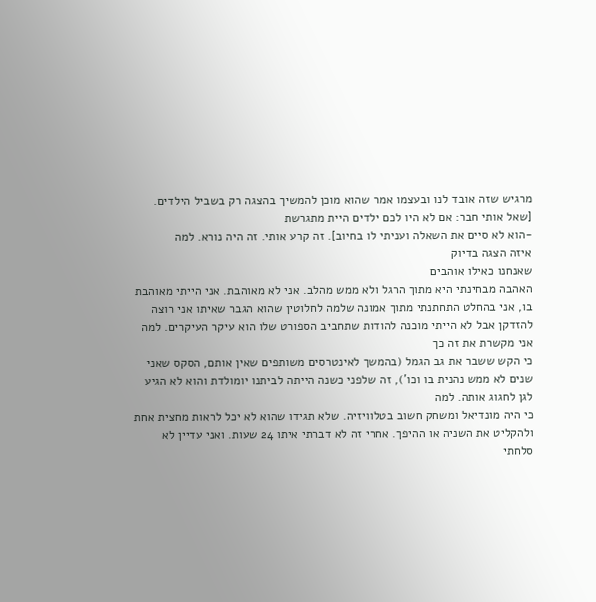מרגיש שזה אובד לנו ובעצמו אמר שהוא מוכן להמשיך בהצגה רק בשביל הילדים. [שאל אותי חבר: אם לא היו לכם ילדים היית מתגרשת
-הוא לא סיים את השאלה ועניתי לו בחיוב]. זה קרע אותי. זה היה נורא. למה
איזה הצגה בדיוק
שאנחנו כאילו אוהבים
האהבה מבחינתי היא מתוך הרגל ולא ממש מהלב. אני לא מאוהבת. אני הייתי מאוהבת בו, אני בהחלט התחתנתי מתוך אמונה שלמה לחלוטין שהוא הגבר שאיתו אני רוצה להזדקן אבל לא הייתי מוכנה להודות שתחביב הספורט שלו הוא עיקר העיקרים. למה אני מקשרת את זה כך
כי הקש ששבר את גב הגמל (בהמשך לאינטרסים משותפים שאין אותם, הסקס שאני שנים לא ממש נהנית בו וכו'), זה שלפני כשנה הייתה לביתנו יומולדת והוא לא הגיע לגן לחגוג אותה. למה
כי היה מונדיאל ומשחק חשוב בטלוויזיה. שלא תגידו שהוא לא יכל לראות מחצית אחת ולהקליט את השניה או ההיפך. אחרי זה לא דברתי איתו 24 שעות. ואני עדיין לא סלחתי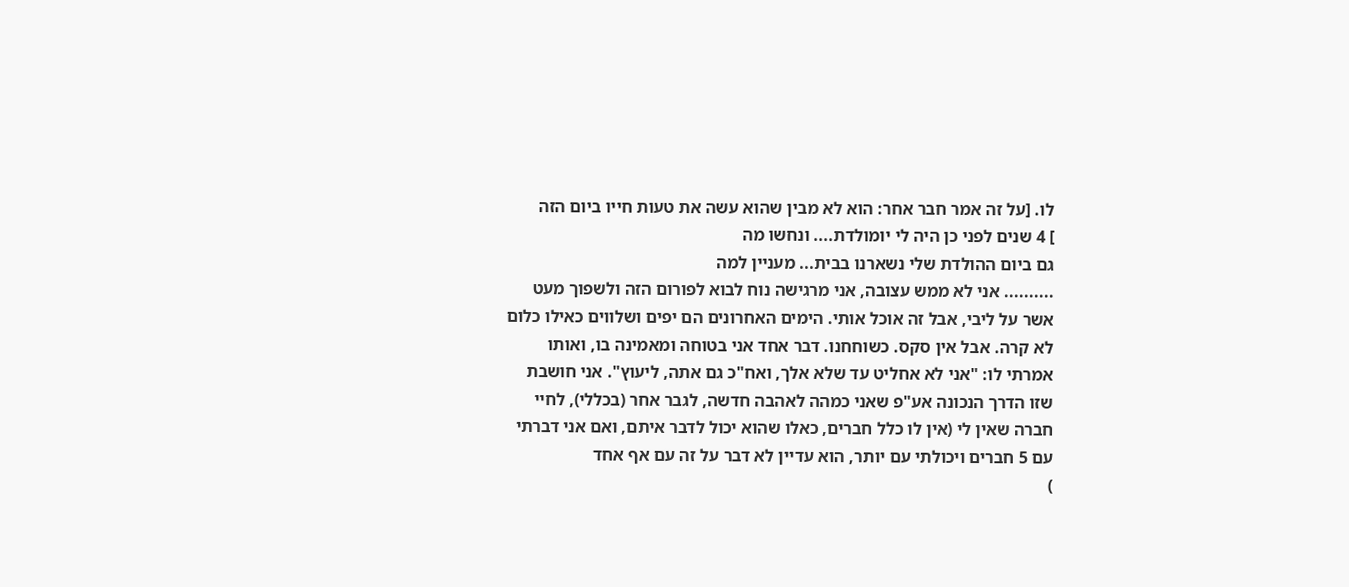לו. [על זה אמר חבר אחר: הוא לא מבין שהוא עשה את טעות חייו ביום הזה
] 4 שנים לפני כן היה לי יומולדת.... ונחשו מה
גם ביום ההולדת שלי נשארנו בבית... מעניין למה
.......... אני לא ממש עצובה, אני מרגישה נוח לבוא לפורום הזה ולשפוך מעט אשר על ליבי, אבל זה אוכל אותי. הימים האחרונים הם יפים ושלווים כאילו כלום לא קרה. אבל אין סקס. כשוחחנו. דבר אחד אני בטוחה ומאמינה בו, ואותו אמרתי לו: "אני לא אחליט עד שלא אלך, ואח"כ גם אתה, ליעוץ". אני חושבת שזו הדרך הנכונה אע"פ שאני כמהה לאהבה חדשה, לגבר אחר (בכללי), לחיי חברה שאין לי (אין לו כלל חברים, כאלו שהוא יכול לדבר איתם, ואם אני דברתי עם 5 חברים ויכולתי עם יותר, הוא עדיין לא דבר על זה עם אף אחד
)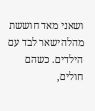ושאני מאד חוששת מהלהישאר לבד עם הילדים. כשהם חולים,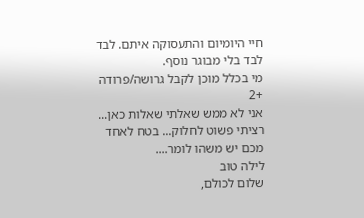חיי היומיום והתעסוקה איתם. לבד לבד בלי מבוגר נוסף.
מי בכלל מוכן לקבל גרושה/פרודה +2
אני לא ממש שאלתי שאלות כאן... רציתי פשוט לחלוק... בטח לאחד מכם יש משהו לומר....
לילה טוב
שלום לכולם,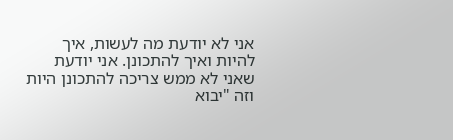אני לא יודעת מה לעשות, איך להיות ואיך להתכונן. אני יודעת שאני לא ממש צריכה להתכונן היות וזה "יבוא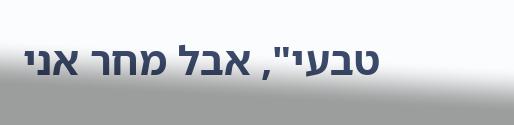טבעי", אבל מחר אני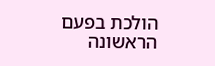הולכת בפעם הראשונה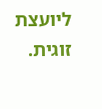ליועצת זוגית.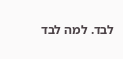לבד. למה לבד